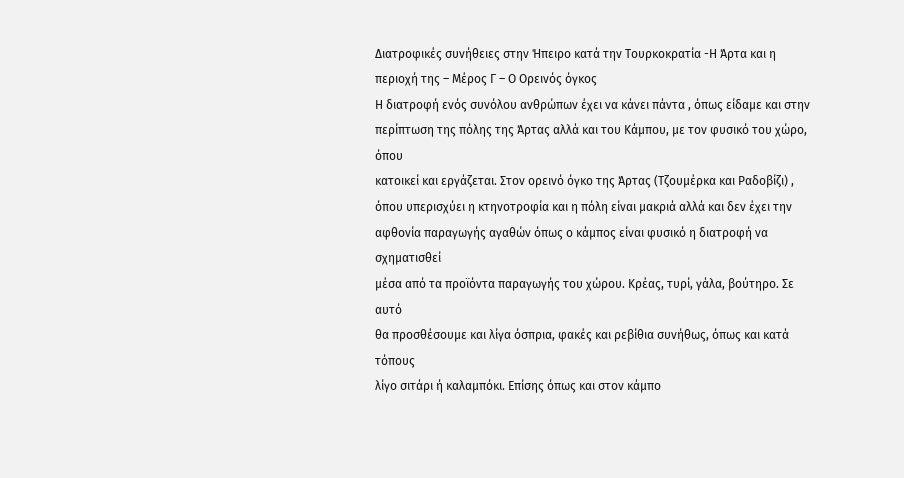Διατροφικές συνήθειες στην Ήπειρο κατά την Τουρκοκρατία -Η Άρτα και η
περιοχή της – Μέρος Γ – Ο Ορεινός όγκος
Η διατροφή ενός συνόλου ανθρώπων έχει να κάνει πάντα , όπως είδαμε και στην
περίπτωση της πόλης της Άρτας αλλά και του Κάμπου, με τον φυσικό του χώρο, όπου
κατοικεί και εργάζεται. Στον ορεινό όγκο της Άρτας (Τζουμέρκα και Ραδοβίζι) ,
όπου υπερισχύει η κτηνοτροφία και η πόλη είναι μακριά αλλά και δεν έχει την
αφθονία παραγωγής αγαθών όπως ο κάμπος είναι φυσικό η διατροφή να σχηματισθεί
μέσα από τα προϊόντα παραγωγής του χώρου. Κρέας, τυρί, γάλα, βούτηρο. Σε αυτό
θα προσθέσουμε και λίγα όσπρια, φακές και ρεβίθια συνήθως, όπως και κατά τόπους
λίγο σιτάρι ή καλαμπόκι. Επίσης όπως και στον κάμπο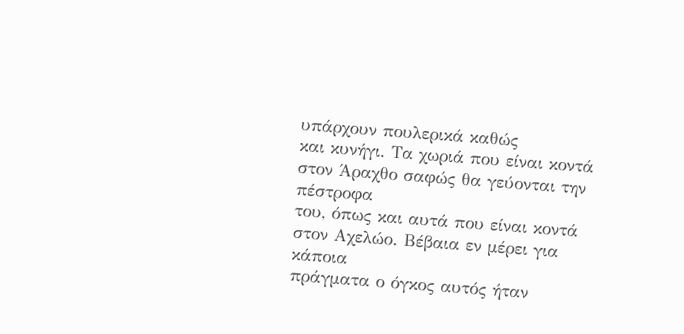υπάρχουν πουλερικά καθώς
και κυνήγι. Τα χωριά που είναι κοντά στον Άραχθο σαφώς θα γεύονται την πέστροφα
του, όπως και αυτά που είναι κοντά στον Αχελώο. Βέβαια εν μέρει για κάποια
πράγματα ο όγκος αυτός ήταν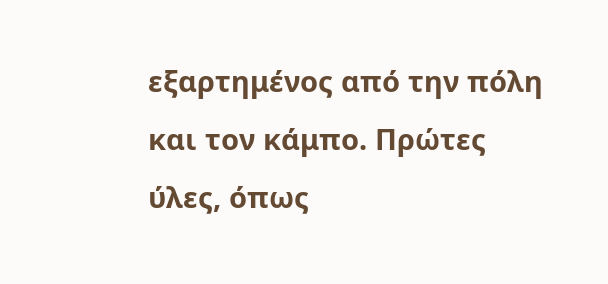εξαρτημένος από την πόλη και τον κάμπο. Πρώτες
ύλες, όπως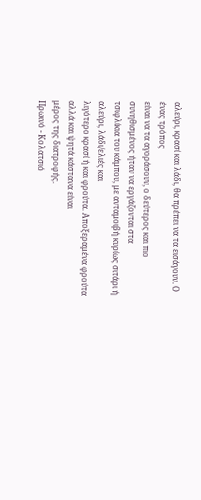αλεύρι, κρασί και λάδι, θα πρέπει να τα εισάγουν. Ο ένας τρόπος
είναι να τα αγοράσουν, ο δεύτερος και πιο συνηθισμένος ήταν να εργάζονται στα
τσιφλίκια του κάμπου, με ανταμοιβή κυρίως σιτάρι ή αλεύρι, λάδι/ελιές και
λιγότερο κρασί ή και φρούτα. Αποξεραμένα φρούτα αλλά και ψητά κάστανα είναι
μέρος της διατροφής.
Πρωινό - Κολατσιό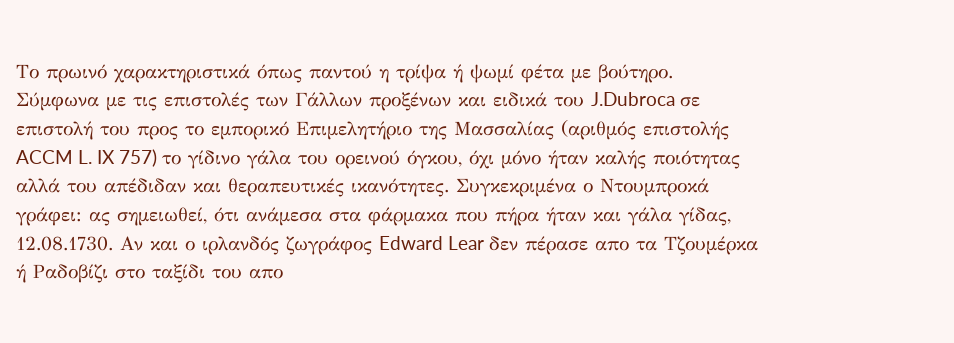Το πρωινό χαρακτηριστικά όπως παντού η τρίψα ή ψωμί φέτα με βούτηρο.
Σύμφωνα με τις επιστολές των Γάλλων προξένων και ειδικά του J.Dubroca σε
επιστολή του προς το εμπορικό Επιμελητήριο της Μασσαλίας (αριθμός επιστολής
ACCM L. IX 757) το γίδινο γάλα του ορεινού όγκου, όχι μόνο ήταν καλής ποιότητας
αλλά του απέδιδαν και θεραπευτικές ικανότητες. Συγκεκριμένα ο Ντουμπροκά
γράφει: ας σημειωθεί, ότι ανάμεσα στα φάρμακα που πήρα ήταν και γάλα γίδας,
12.08.1730. Αν και ο ιρλανδός ζωγράφος Edward Lear δεν πέρασε απο τα Τζουμέρκα
ή Ραδοβίζι στο ταξίδι του απο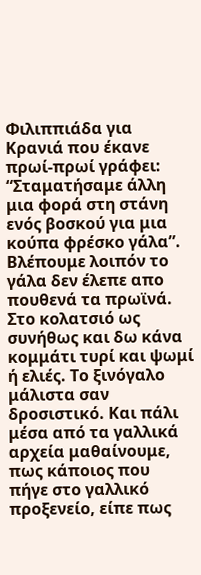Φιλιππιάδα για Κρανιά που έκανε πρωί-πρωί γράφει:
“Σταματήσαμε άλλη μια φορά στη στάνη ενός βοσκού για μια κούπα φρέσκο γάλα”.
Βλέπουμε λοιπόν το γάλα δεν έλεπε απο πουθενά τα πρωϊνά. Στο κολατσιό ως
συνήθως και δω κάνα κομμάτι τυρί και ψωμί ή ελιές. Το ξινόγαλο μάλιστα σαν
δροσιστικό. Και πάλι μέσα από τα γαλλικά αρχεία μαθαίνουμε, πως κάποιος που
πήγε στο γαλλικό προξενείο, είπε πως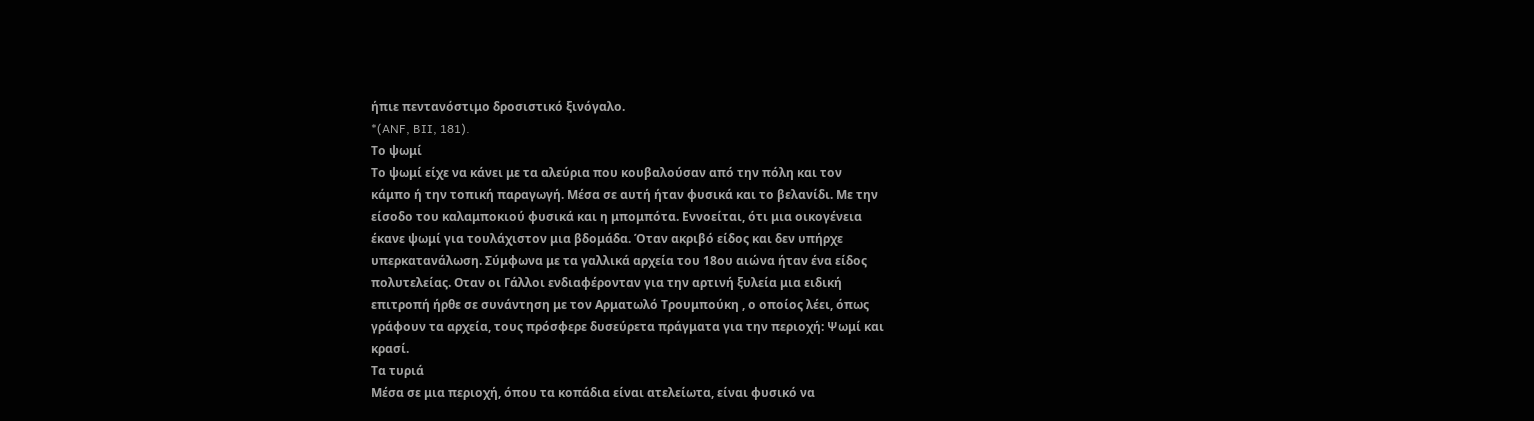ήπιε πεντανόστιμο δροσιστικό ξινόγαλο.
*(ANF, BII, 181).
Το ψωμί
Το ψωμί είχε να κάνει με τα αλεύρια που κουβαλούσαν από την πόλη και τον
κάμπο ή την τοπική παραγωγή. Μέσα σε αυτή ήταν φυσικά και το βελανίδι. Με την
είσοδο του καλαμποκιού φυσικά και η μπομπότα. Εννοείται, ότι μια οικογένεια
έκανε ψωμί για τουλάχιστον μια βδομάδα. Όταν ακριβό είδος και δεν υπήρχε
υπερκατανάλωση. Σύμφωνα με τα γαλλικά αρχεία του 18ου αιώνα ήταν ένα είδος
πολυτελείας. Οταν οι Γάλλοι ενδιαφέρονταν για την αρτινή ξυλεία μια ειδική
επιτροπή ήρθε σε συνάντηση με τον Αρματωλό Τρουμπούκη , ο οποίος λέει, όπως
γράφουν τα αρχεία, τους πρόσφερε δυσεύρετα πράγματα για την περιοχή: Ψωμί και
κρασί.
Τα τυριά
Μέσα σε μια περιοχή, όπου τα κοπάδια είναι ατελείωτα, είναι φυσικό να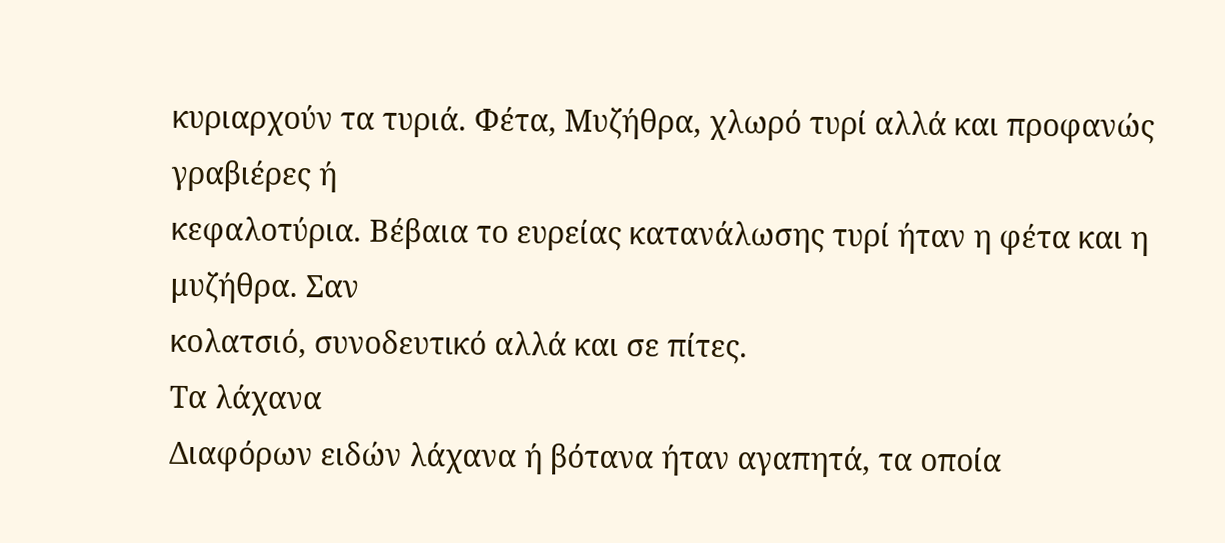κυριαρχούν τα τυριά. Φέτα, Μυζήθρα, χλωρό τυρί αλλά και προφανώς γραβιέρες ή
κεφαλοτύρια. Βέβαια το ευρείας κατανάλωσης τυρί ήταν η φέτα και η μυζήθρα. Σαν
κολατσιό, συνοδευτικό αλλά και σε πίτες.
Τα λάχανα
Διαφόρων ειδών λάχανα ή βότανα ήταν αγαπητά, τα οποία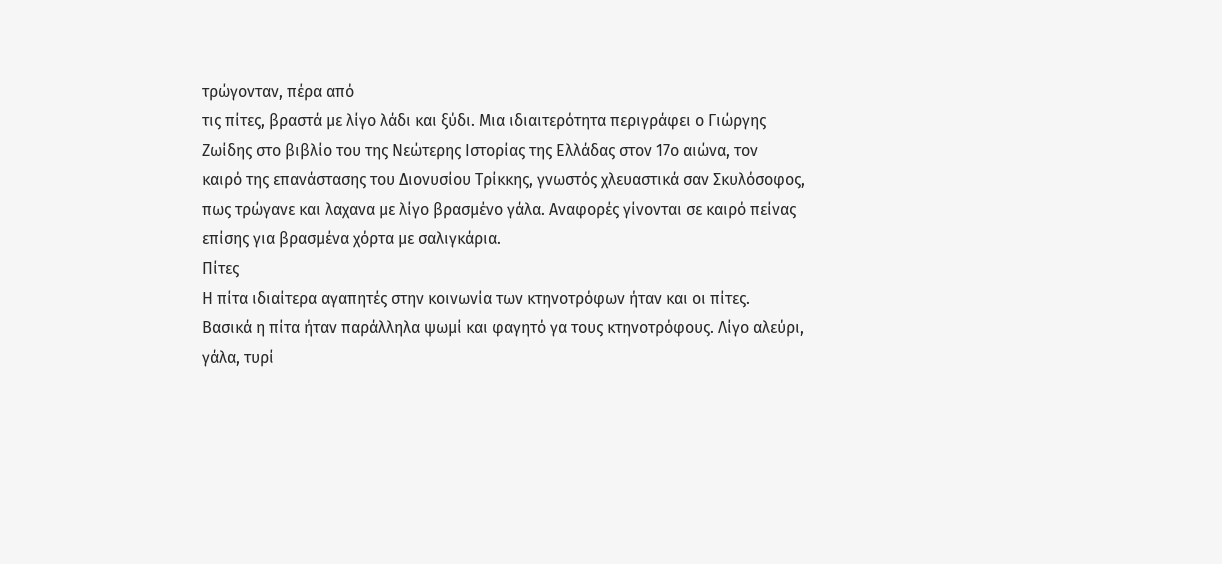τρώγονταν, πέρα από
τις πίτες, βραστά με λίγο λάδι και ξύδι. Μια ιδιαιτερότητα περιγράφει ο Γιώργης
Ζωίδης στο βιβλίο του της Νεώτερης Ιστορίας της Ελλάδας στον 17ο αιώνα, τον
καιρό της επανάστασης του Διονυσίου Τρίκκης, γνωστός χλευαστικά σαν Σκυλόσοφος,
πως τρώγανε και λαχανα με λίγο βρασμένο γάλα. Αναφορές γίνονται σε καιρό πείνας
επίσης για βρασμένα χόρτα με σαλιγκάρια.
Πίτες
Η πίτα ιδιαίτερα αγαπητές στην κοινωνία των κτηνοτρόφων ήταν και οι πίτες.
Βασικά η πίτα ήταν παράλληλα ψωμί και φαγητό γα τους κτηνοτρόφους. Λίγο αλεύρι,
γάλα, τυρί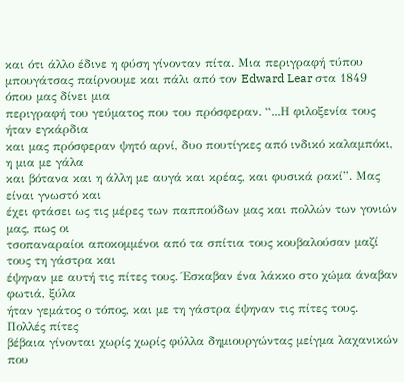και ότι άλλο έδινε η φύση γίνονταν πίτα. Μια περιγραφή τύπου
μπουγάτσας παίρνουμε και πάλι από τον Edward Lear στα 1849 όπου μας δίνει μια
περιγραφή του γεύματος που του πρόσφεραν. “...Η φιλοξενία τους ήταν εγκάρδια
και μας πρόσφεραν ψητό αρνί, δυο πουτίγκες από ινδικό καλαμπόκι, η μια με γάλα
και βότανα και η άλλη με αυγά και κρέας, και φυσικά ρακί”. Μας είναι γνωστό και
έχει φτάσει ως τις μέρες των παππούδων μας και πολλών των γονιών μας, πως οι
τσοπαναραίοι αποκομμένοι από τα σπίτια τους κουβαλούσαν μαζί τους τη γάστρα και
έψηναν με αυτή τις πίτες τους. Έσκαβαν ένα λάκκο στο χώμα άναβαν φωτιά, ξύλα
ήταν γεμάτος ο τόπος, και με τη γάστρα έψηναν τις πίτες τους. Πολλές πίτες
βέβαια γίνονται χωρίς χωρίς φύλλα δημιουργώντας μείγμα λαχανικών που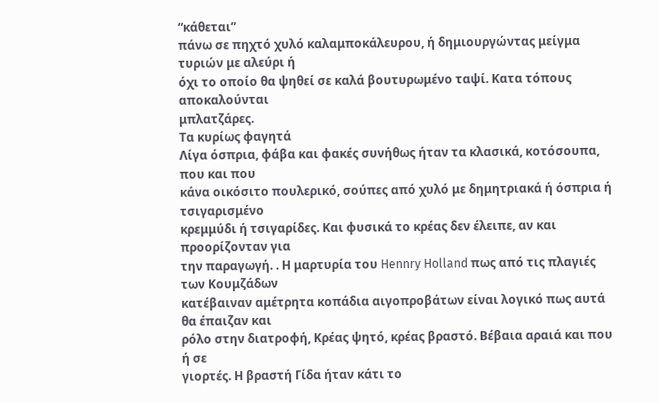“κάθεται”
πάνω σε πηχτό χυλό καλαμποκάλευρου, ή δημιουργώντας μείγμα τυριών με αλεύρι ή
όχι το οποίο θα ψηθεί σε καλά βουτυρωμένο ταψί. Κατα τόπους αποκαλούνται
μπλατζάρες.
Τα κυρίως φαγητά
Λίγα όσπρια, φάβα και φακές συνήθως ήταν τα κλασικά, κοτόσουπα, που και που
κάνα οικόσιτο πουλερικό, σούπες από χυλό με δημητριακά ή όσπρια ή τσιγαρισμένο
κρεμμύδι ή τσιγαρίδες. Και φυσικά το κρέας δεν έλειπε, αν και προορίζονταν για
την παραγωγή. . Η μαρτυρία του Hennry Holland πως από τις πλαγιές των Κουμζάδων
κατέβαιναν αμέτρητα κοπάδια αιγοπροβάτων είναι λογικό πως αυτά θα έπαιζαν και
ρόλο στην διατροφή, Κρέας ψητό, κρέας βραστό. Βέβαια αραιά και που ή σε
γιορτές. Η βραστή Γίδα ήταν κάτι το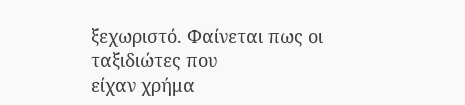ξεχωριστό. Φαίνεται πως οι ταξιδιώτες που
είχαν χρήμα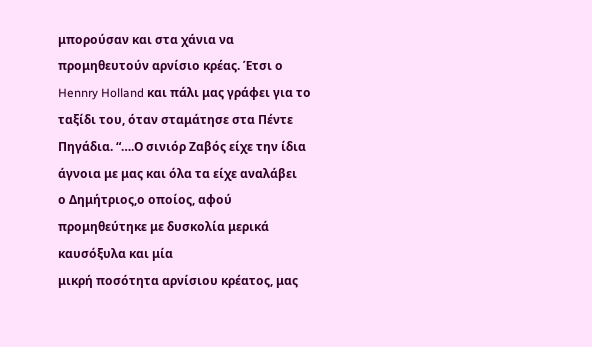μπορούσαν και στα χάνια να προμηθευτούν αρνίσιο κρέας. Έτσι ο
Hennry Holland και πάλι μας γράφει για το ταξίδι του, όταν σταμάτησε στα Πέντε
Πηγάδια. “….Ο σινιόρ Ζαβός είχε την ίδια άγνοια με μας και όλα τα είχε αναλάβει
ο Δημήτριος,ο οποίος, αφού προμηθεύτηκε με δυσκολία μερικά καυσόξυλα και μία
μικρή ποσότητα αρνίσιου κρέατος, μας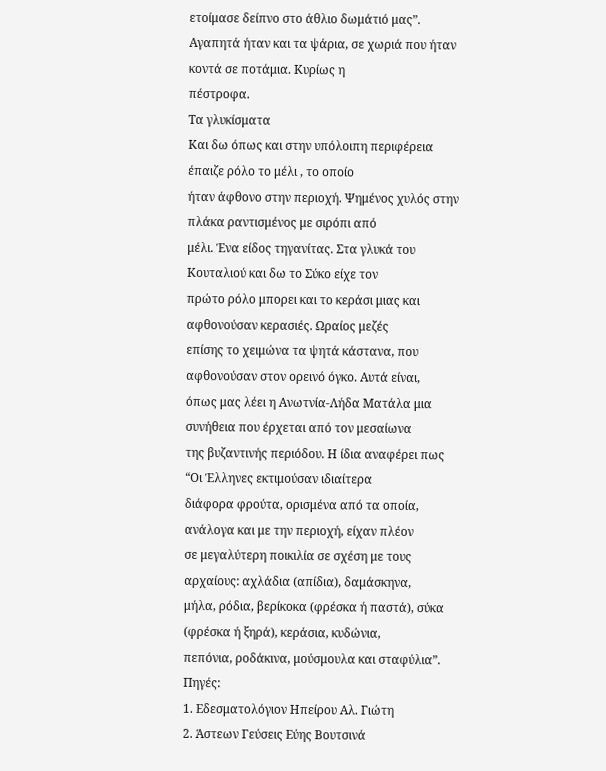ετοίμασε δείπνο στο άθλιο δωμάτιό μας”.
Αγαπητά ήταν και τα ψάρια, σε χωριά που ήταν κοντά σε ποτάμια. Κυρίως η
πέστροφα.
Τα γλυκίσματα
Και δω όπως και στην υπόλοιπη περιφέρεια έπαιζε ρόλο το μέλι , το οποίο
ήταν άφθονο στην περιοχή. Ψημένος χυλός στην πλάκα ραντισμένος με σιρόπι από
μέλι. Ένα είδος τηγανίτας. Στα γλυκά του Κουταλιού και δω το Σύκο είχε τον
πρώτο ρόλο μπορει και το κεράσι μιας και αφθονούσαν κερασιές. Ωραίος μεζές
επίσης το χειμώνα τα ψητά κάστανα, που αφθονούσαν στον ορεινό όγκο. Αυτά είναι,
όπως μας λέει η Ανωτνία-Λήδα Ματάλα μια συνήθεια που έρχεται από τον μεσαίωνα
της βυζαντινής περιόδου. Η ίδια αναφέρει πως “Οι Έλληνες εκτιμούσαν ιδιαίτερα
διάφορα φρούτα, ορισμένα από τα οποία, ανάλογα και με την περιοχή, είχαν πλέον
σε μεγαλύτερη ποικιλία σε σχέση με τους αρχαίους: αχλάδια (απίδια), δαμάσκηνα,
μήλα, ρόδια, βερίκοκα (φρέσκα ή παστά), σύκα (φρέσκα ή ξηρά), κεράσια, κυδώνια,
πεπόνια, ροδάκινα, μούσμουλα και σταφύλια”.
Πηγές:
1. Εδεσματολόγιον Ηπείρου Αλ. Γιώτη
2. Άστεων Γεύσεις Εύης Βουτσινά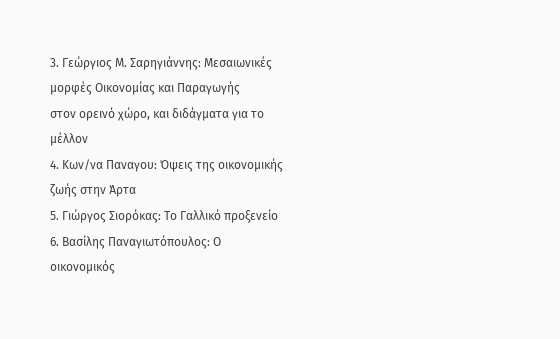3. Γεώργιος Μ. Σαρηγιάννης: Μεσαιωνικές μορφές Οικονομίας και Παραγωγής
στον ορεινό χώρο, και διδάγματα για το μέλλον
4. Κων/να Παναγου: Όψεις της οικονομικής ζωής στην Άρτα
5. Γιώργος Σιορόκας: Το Γαλλικό προξενείο
6. Βασίλης Παναγιωτόπουλος: Ο οικονομικός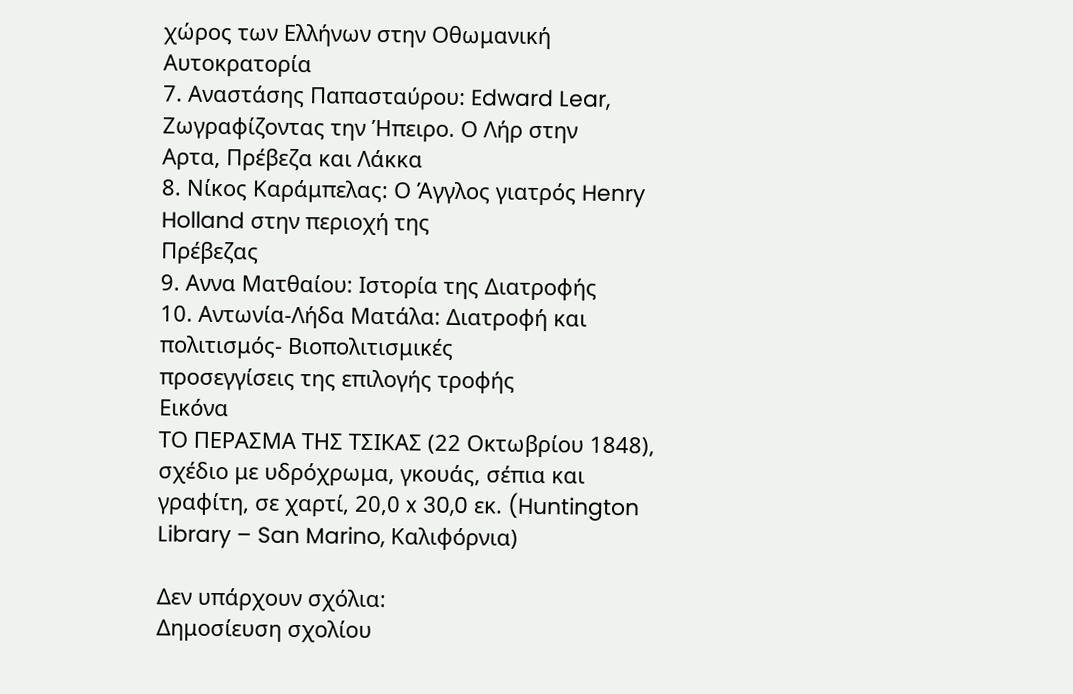χώρος των Ελλήνων στην Οθωμανική
Αυτοκρατορία
7. Αναστάσης Παπασταύρου: Edward Lear, Ζωγραφίζοντας την Ήπειρο. Ο Λήρ στην
Αρτα, Πρέβεζα και Λάκκα
8. Νίκος Καράμπελας: Ο Άγγλος γιατρός Henry Holland στην περιοχή της
Πρέβεζας
9. Αννα Ματθαίου: Ιστορία της Διατροφής
10. Αντωνία-Λήδα Ματάλα: Διατροφή και πολιτισμός- Βιοπολιτισμικές
προσεγγίσεις της επιλογής τροφής
Εικόνα
ΤΟ ΠΕΡΑΣΜΑ ΤΗΣ ΤΣΙΚΑΣ (22 Οκτωβρίου 1848), σχέδιο με υδρόχρωμα, γκουάς, σέπια και γραφίτη, σε χαρτί, 20,0 x 30,0 εκ. (Huntington Library – San Marino, Καλιφόρνια)

Δεν υπάρχουν σχόλια:
Δημοσίευση σχολίου